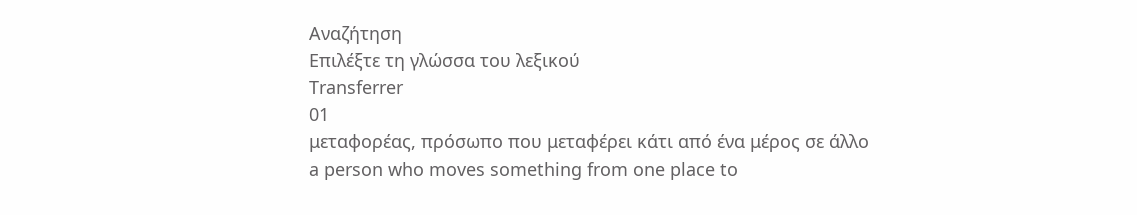Αναζήτηση
Επιλέξτε τη γλώσσα του λεξικού
Transferrer
01
μεταφορέας, πρόσωπο που μεταφέρει κάτι από ένα μέρος σε άλλο
a person who moves something from one place to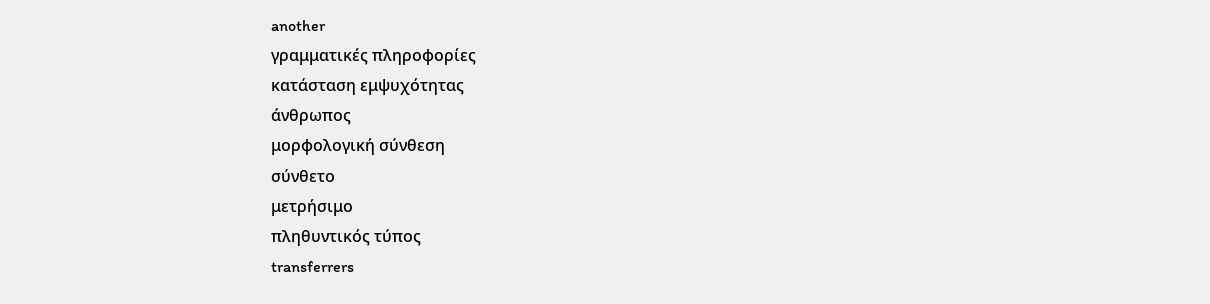another
γραμματικές πληροφορίες
κατάσταση εμψυχότητας
άνθρωπος
μορφολογική σύνθεση
σύνθετο
μετρήσιμο
πληθυντικός τύπος
transferrers